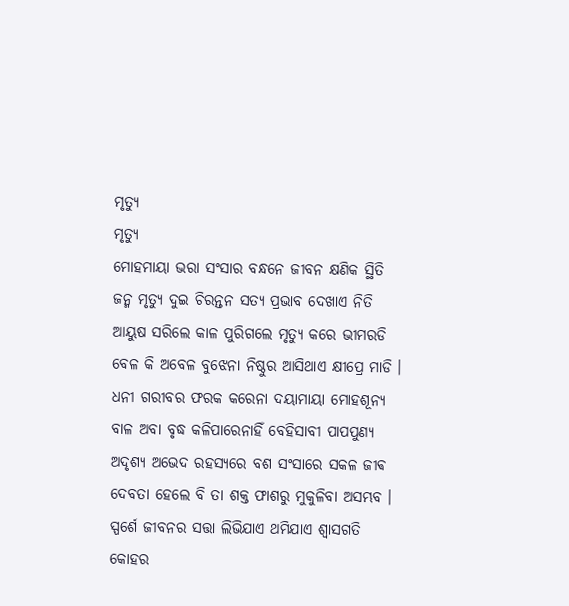ମୃତ୍ୟୁ
ମୃତ୍ୟୁ
ମୋହମାୟା ଭରା ସଂସାର ବନ୍ଧନେ ଜୀବନ କ୍ଷଣିକ ସ୍ଥିତି
ଜନ୍ମ ମୃତ୍ୟୁ ଦୁଇ ଚିରନ୍ତନ ସତ୍ୟ ପ୍ରଭାବ ଦେଖାଏ ନିତି
ଆୟୁଷ ସରିଲେ କାଳ ପୁରିଗଲେ ମୃତ୍ୟୁ କରେ ଭୀମରଡି
ବେଳ କି ଅବେଳ ବୁଝେନା ନିଷ୍ଠୁର ଆସିଥାଏ କ୍ଷୀପ୍ରେ ମାଡି ।
ଧନୀ ଗରୀବର ଫରକ କରେନା ଦୟାମାୟା ମୋହଶୂନ୍ୟ
ବାଳ ଅବା ବୃଦ୍ଧ କଳିପାରେନାହିଁ ବେହିସାବୀ ପାପପୁଣ୍ୟ
ଅଦୃଶ୍ୟ ଅଭେଦ ରହସ୍ୟରେ ବଶ ସଂସାରେ ସକଳ ଜୀଵ
ଦେବତା ହେଲେ ବି ତା ଶକ୍ତ ଫାଶରୁ ମୁକୁଳିବା ଅସମ୍ଭବ ।
ସ୍ପର୍ଶେ ଜୀବନର ସତ୍ତା ଲିଭିଯାଏ ଥମିଯାଏ ଶ୍ବାସଗତି
କୋହର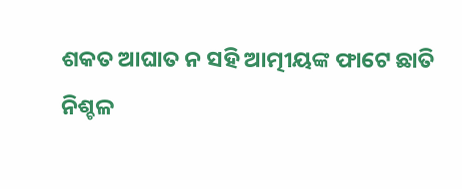ଶକତ ଆଘାତ ନ ସହି ଆତ୍ମୀୟଙ୍କ ଫାଟେ ଛାତି
ନିଶ୍ଚଳ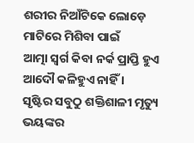ଶରୀର ନିଆଁଟିକେ ଲୋଡ଼େ ମାଟିରେ ମିଶିବା ପାଇଁ
ଆତ୍ମା ସ୍ୱର୍ଗ କିବା ନର୍କ ପ୍ରାପ୍ତି ହୁଏ ଆଦୌ କଳିହୁଏ ନାହିଁ ।
ସୃଷ୍ଟିର ସବୁଠୁ ଶକ୍ତିଶାଳୀ ମୃତ୍ୟୁ ଭୟଙ୍କର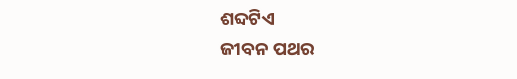ଶବ୍ଦଟିଏ
ଜୀବନ ପଥର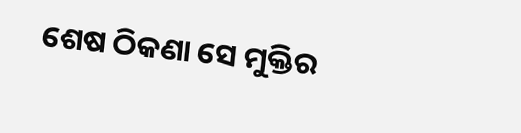ଶେଷ ଠିକଣା ସେ ମୁକ୍ତିର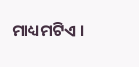ମାଧ୍ୟମଟିଏ ।